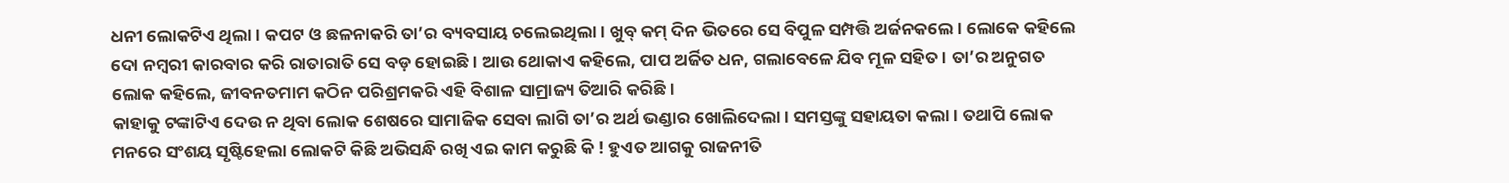ଧନୀ ଲୋକଟିଏ ଥିଲା। କପଟ ଓ ଛଳନାକରି ତା’ର ବ୍ୟବସାୟ ଚଲେଇଥିଲା। ଖୁବ୍ କମ୍ ଦିନ ଭିତରେ ସେ ବିପୁଳ ସମ୍ପତ୍ତି ଅର୍ଜନକଲେ। ଲୋକେ କହିଲେ ଦୋ ନମ୍ବରୀ କାରବାର କରି ରାତାରାତି ସେ ବଡ଼ ହୋଇଛି। ଆଉ ଥୋକାଏ କହିଲେ, ପାପ ଅର୍ଜିତ ଧନ, ଗଲାବେଳେ ଯିବ ମୂଳ ସହିତ। ତା’ର ଅନୁଗତ ଲୋକ କହିଲେ, ଜୀବନତମାମ କଠିନ ପରିଶ୍ରମକରି ଏହି ବିଶାଳ ସାମ୍ରାଜ୍ୟ ତିଆରି କରିଛି।
କାହାକୁ ଟଙ୍କାଟିଏ ଦେଉ ନ ଥିବା ଲୋକ ଶେଷରେ ସାମାଜିକ ସେବା ଲାଗି ତା’ର ଅର୍ଥ ଭଣ୍ଡାର ଖୋଲିଦେଲା। ସମସ୍ତଙ୍କୁ ସହାୟତା କଲା। ତଥାପି ଲୋକ ମନରେ ସଂଶୟ ସୃଷ୍ଟିହେଲା ଲୋକଟି କିଛି ଅଭିସନ୍ଧି ରଖି ଏଇ କାମ କରୁଛି କି ! ହୁଏତ ଆଗକୁ ରାଜନୀତି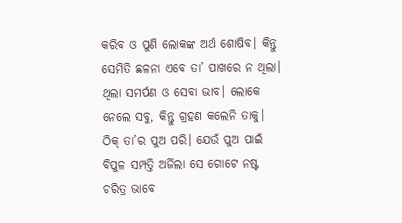କରିବ ଓ ପୁଣି ଲୋକଙ୍କ ଅର୍ଥ ଶୋଷିବ। କିନ୍ତୁ ସେମିତି ଛଳନା ଏବେ ତା’ ପାଖରେ ନ ଥିଲା।
ଥିଲା ସମର୍ପଣ ଓ ସେବା ଭାବ। ଲୋକେ ନେଲେ ସବୁ, କିନ୍ତୁ ଗ୍ରହଣ କଲେନି ତାକୁ। ଠିକ୍ ତା’ର ପୁଅ ପରି। ଯେଉଁ ପୁଅ ପାଇଁ ବିପୁଳ ସମ୍ପତ୍ତି ଅର୍ଜିଲା ସେ ଗୋଟେ ନଷ୍ଟ ଚରିତ୍ର ଭାବେ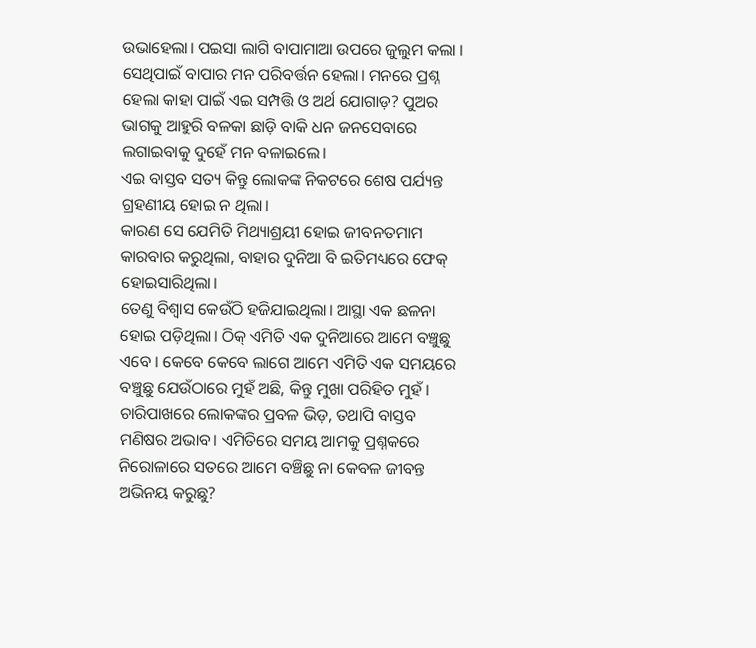ଉଭାହେଲା। ପଇସା ଲାଗି ବାପାମାଆ ଉପରେ ଜୁଲୁମ କଲା । ସେଥିପାଇଁ ବାପାର ମନ ପରିବର୍ତ୍ତନ ହେଲା। ମନରେ ପ୍ରଶ୍ନ ହେଲା କାହା ପାଇଁ ଏଇ ସମ୍ପତ୍ତି ଓ ଅର୍ଥ ଯୋଗାଡ଼? ପୁଅର ଭାଗକୁ ଆହୁରି ବଳକା ଛାଡ଼ି ବାକି ଧନ ଜନସେବାରେ ଲଗାଇବାକୁ ଦୁହେଁ ମନ ବଳାଇଲେ।
ଏଇ ବାସ୍ତବ ସତ୍ୟ କିନ୍ତୁ ଲୋକଙ୍କ ନିକଟରେ ଶେଷ ପର୍ଯ୍ୟନ୍ତ ଗ୍ରହଣୀୟ ହୋଇ ନ ଥିଲା।
କାରଣ ସେ ଯେମିତି ମିଥ୍ୟାଶ୍ରୟୀ ହୋଇ ଜୀବନତମାମ କାରବାର କରୁଥିଲା, ବାହାର ଦୁନିଆ ବି ଇତିମଧ୍ୟରେ ଫେକ୍ ହୋଇସାରିଥିଲା।
ତେଣୁ ବିଶ୍ୱାସ କେଉଁଠି ହଜିଯାଇଥିଲା। ଆସ୍ଥା ଏକ ଛଳନା ହୋଇ ପଡ଼ିଥିଲା। ଠିକ୍ ଏମିତି ଏକ ଦୁନିଆରେ ଆମେ ବଞ୍ଚୁଛୁ ଏବେ । କେବେ କେବେ ଲାଗେ ଆମେ ଏମିତି ଏକ ସମୟରେ ବଞ୍ଚୁଛୁ ଯେଉଁଠାରେ ମୁହଁ ଅଛି, କିନ୍ତୁ ମୁଖା ପରିହିତ ମୁହଁ।
ଚାରିପାଖରେ ଲୋକଙ୍କର ପ୍ରବଳ ଭିଡ଼, ତଥାପି ବାସ୍ତବ ମଣିଷର ଅଭାବ। ଏମିତିରେ ସମୟ ଆମକୁ ପ୍ରଶ୍ନକରେ ନିରୋଳାରେ ସତରେ ଆମେ ବଞ୍ଚିଛୁ ନା କେବଳ ଜୀବନ୍ତ ଅଭିନୟ କରୁଛୁ?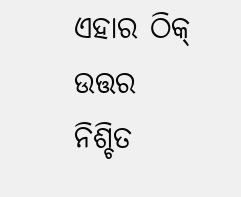ଏହାର ଠିକ୍ ଉତ୍ତର ନିଶ୍ଚିତ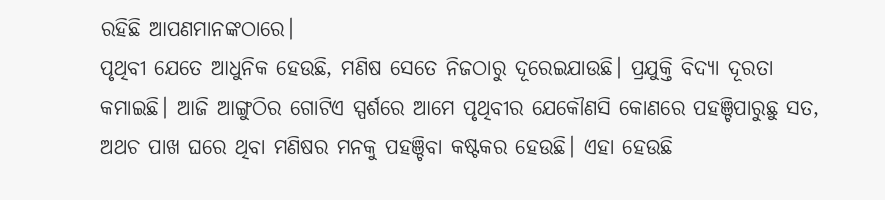ରହିଛି ଆପଣମାନଙ୍କଠାରେ।
ପୃଥିବୀ ଯେତେ ଆଧୁନିକ ହେଉଛି, ମଣିଷ ସେତେ ନିଜଠାରୁ ଦୂରେଇଯାଉଛି। ପ୍ରଯୁକ୍ତି ବିଦ୍ୟା ଦୂରତା କମାଇଛି। ଆଜି ଆଙ୍ଗୁଠିର ଗୋଟିଏ ସ୍ପର୍ଶରେ ଆମେ ପୃଥିବୀର ଯେକୌଣସି କୋଣରେ ପହଞ୍ଚିପାରୁଛୁ ସତ, ଅଥଚ ପାଖ ଘରେ ଥିବା ମଣିଷର ମନକୁ ପହଞ୍ଚିବା କଷ୍ଟକର ହେଉଛି। ଏହା ହେଉଛି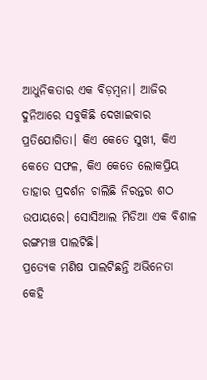ଆଧୁନିକତାର ଏକ ବିଡ଼ମ୍ବନା। ଆଜିର ଦୁନିଆରେ ସବୁକିଛି ଦେଖାଇବାର ପ୍ରତିଯୋଗିତା। କିଏ କେତେ ସୁଖୀ, କିଏ କେତେ ସଫଳ, କିଏ କେତେ ଲୋକପ୍ରିୟ ତାହାର ପ୍ରଦର୍ଶନ ଚାଲିଛି ନିରନ୍ତର ଶଠ ଉପାୟରେ। ସୋସିଆଲ ମିଡିଆ ଏକ ବିଶାଳ ରଙ୍ଗମଞ୍ଚ ପାଲଟିଛି।
ପ୍ରତ୍ୟେକ ମଣିଷ ପାଲଟିଛନ୍ତି ଅଭିନେତା କେହି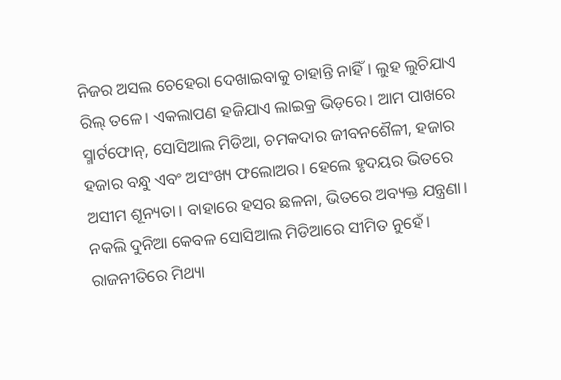ନିଜର ଅସଲ ଚେହେରା ଦେଖାଇବାକୁ ଚାହାନ୍ତି ନାହିଁ। ଲୁହ ଲୁଚିଯାଏ ରିଲ୍ ତଳେ। ଏକଲାପଣ ହଜିଯାଏ ଲାଇକ୍ର ଭିଡ଼ରେ। ଆମ ପାଖରେ ସ୍ମାର୍ଟଫୋନ୍, ସୋସିଆଲ ମିଡିଆ, ଚମକଦାର ଜୀବନଶୈଳୀ, ହଜାର ହଜାର ବନ୍ଧୁ ଏବଂ ଅସଂଖ୍ୟ ଫଲୋଅର। ହେଲେ ହୃଦୟର ଭିତରେ ଅସୀମ ଶୂନ୍ୟତା। ବାହାରେ ହସର ଛଳନା, ଭିତରେ ଅବ୍ୟକ୍ତ ଯନ୍ତ୍ରଣା। ନକଲି ଦୁନିଆ କେବଳ ସୋସିଆଲ ମିଡିଆରେ ସୀମିତ ନୁହେଁ। ରାଜନୀତିରେ ମିଥ୍ୟା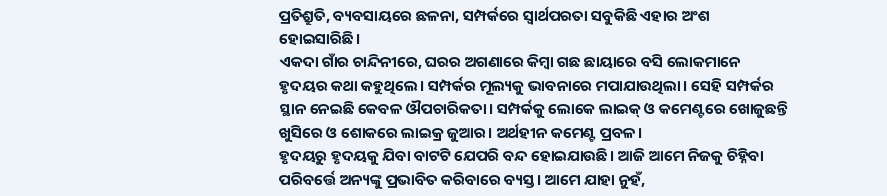ପ୍ରତିଶ୍ରୁତି, ବ୍ୟବସାୟରେ ଛଳନା, ସମ୍ପର୍କରେ ସ୍ବାର୍ଥପରତା ସବୁକିଛି ଏହାର ଅଂଶ ହୋଇସାରିଛି।
ଏକଦା ଗାଁର ଚାନ୍ଦିନୀରେ, ଘରର ଅଗଣାରେ କିମ୍ବା ଗଛ ଛାୟାରେ ବସି ଲୋକମାନେ ହୃଦୟର କଥା କହୁଥିଲେ। ସମ୍ପର୍କର ମୂଲ୍ୟକୁ ଭାବନାରେ ମପାଯାଉଥିଲା। ସେହି ସମ୍ପର୍କର ସ୍ଥାନ ନେଇଛି କେବଳ ଔପଚାରିକତା। ସମ୍ପର୍କକୁ ଲୋକେ ଲାଇକ୍ ଓ କମେଣ୍ଟରେ ଖୋଜୁଛନ୍ତି ଖୁସିରେ ଓ ଶୋକରେ ଲାଇକ୍ର ଜୁଆର। ଅର୍ଥହୀନ କମେଣ୍ଟ ପ୍ରବଳ।
ହୃଦୟରୁ ହୃଦୟକୁ ଯିବା ବାଟଟି ଯେପରି ବନ୍ଦ ହୋଇଯାଉଛି। ଆଜି ଆମେ ନିଜକୁ ଚିହ୍ନିବା ପରିବର୍ତ୍ତେ ଅନ୍ୟଙ୍କୁ ପ୍ରଭାବିତ କରିବାରେ ବ୍ୟସ୍ତ। ଆମେ ଯାହା ନୁହଁ,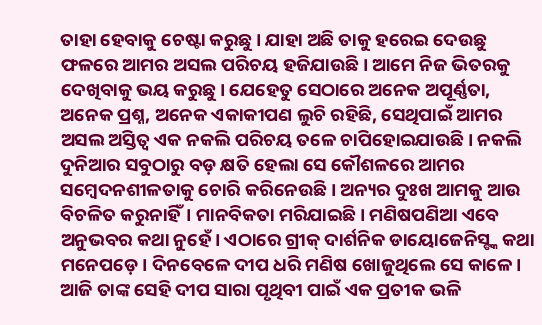ତାହା ହେବାକୁ ଚେଷ୍ଟା କରୁଛୁ। ଯାହା ଅଛି ତାକୁ ହରେଇ ଦେଉଛୁ ଫଳରେ ଆମର ଅସଲ ପରିଚୟ ହଜିଯାଉଛି। ଆମେ ନିଜ ଭିତରକୁ ଦେଖିବାକୁ ଭୟ କରୁଛୁ। ଯେହେତୁ ସେଠାରେ ଅନେକ ଅପୂର୍ଣ୍ଣତା, ଅନେକ ପ୍ରଶ୍ନ, ଅନେକ ଏକାକୀପଣ ଲୁଚି ରହିଛି, ସେଥିପାଇଁ ଆମର ଅସଲ ଅସ୍ତିତ୍ୱ ଏକ ନକଲି ପରିଚୟ ତଳେ ଚାପିହୋଇଯାଉଛି। ନକଲି ଦୁନିଆର ସବୁଠାରୁ ବଡ଼ କ୍ଷତି ହେଲା ସେ କୌଶଳରେ ଆମର ସମ୍ବେଦନଶୀଳତାକୁ ଚୋରି କରିନେଉଛି। ଅନ୍ୟର ଦୁଃଖ ଆମକୁ ଆଉ ବିଚଳିତ କରୁନାହିଁ। ମାନବିକତା ମରିଯାଇଛି। ମଣିଷପଣିଆ ଏବେ ଅନୁଭବର କଥା ନୁହେଁ। ଏଠାରେ ଗ୍ରୀକ୍ ଦାର୍ଶନିକ ଡାୟୋଜେନିସ୍ଙ୍କ କଥା ମନେପଡ଼େ। ଦିନବେଳେ ଦୀପ ଧରି ମଣିଷ ଖୋଜୁଥିଲେ ସେ କାଳେ । ଆଜି ତାଙ୍କ ସେହି ଦୀପ ସାରା ପୃଥିବୀ ପାଇଁ ଏକ ପ୍ରତୀକ ଭଳି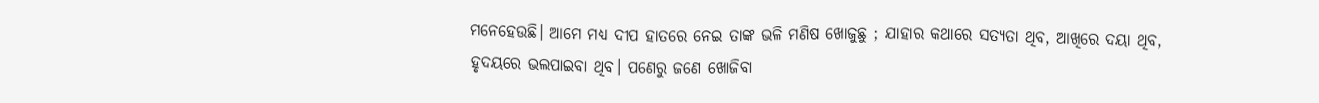ମନେହେଉଛି। ଆମେ ମଧ୍ୟ ଦୀପ ହାତରେ ନେଇ ତାଙ୍କ ଭଳି ମଣିଷ ଖୋଜୁଛୁ ; ଯାହାର କଥାରେ ସତ୍ୟତା ଥିବ, ଆଖିରେ ଦୟା ଥିବ, ହୃଦୟରେ ଭଲପାଇବା ଥିବ। ପଣେରୁ ଜଣେ ଖୋଜିବା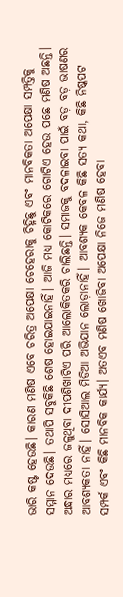ଭାରି କଷ୍ଟ ହେଉଛି। କାରଣ ମଣିଷ ଏବେ ଚରିତ୍ର ଅପେକ୍ଷା ଚେହେରାକୁ ଚିହ୍ନିଛୁ ଏବଂ ମାନବିକତା ଅପେକ୍ଷା ସମ୍ପତ୍ତିକୁ ସମ୍ମାନ ଦେଉଛି। ତଥାପି ସବୁକିଛି ଶେଷ ହୋଇଯାଇନାହିଁ। ଆଜି ମଧ୍ୟ କୋଟିକରେ ଗୋଟିଏ ହେଉ ପଛେ ମଣିଷ ଅଛନ୍ତି। ଅନ୍ଧାର ମଧ୍ୟରେ ଜଳୁଥିବା ଦୀପଶିଖାଟିଏ ପରି ଆଲୋକିତକରି ଚାଲିଛନ୍ତି। ସମାଜକୁ ବଦଳାଇବା ପାଇଁ ବଡ଼ ବଡ଼ ଭାଷଣର ଆବଶ୍ୟକତା ନାହିଁ। ସୋସିଆଲ ମିଡିଆ ଅଭିଯାନ ଲୋଡ଼ାନାହିଁ। ଆବଶ୍ୟକ କେବଳ କିଛି ସତ୍ୟ କଥା, କିଛି ନିଷ୍କପଟ ସମ୍ପର୍କ ଏବଂ କିଛି ମାନବିକ କାର୍ଯ୍ୟ। ଅତଏବ ମଣିଷ ଖୋଜିବା ଅପେକ୍ଷା ନିଜେ ମଣିଷ ହେବା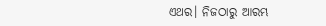ଏଥର। ନିଜଠାରୁ ଆରମ୍ଭ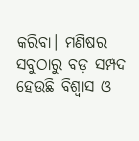କରିବା। ମଣିଷର ସବୁଠାରୁ ବଡ଼ ସମ୍ପଦ ହେଉଛି ବିଶ୍ୱାସ ଓ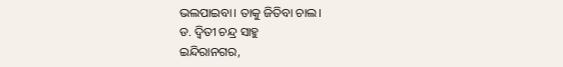ଭଲପାଇବା। ତାକୁ ଜିତିବା ଚାଲ।
ଡ. ଦ୍ୱିତୀ ଚନ୍ଦ୍ର ସାହୁ
ଇନ୍ଦିରାନଗର,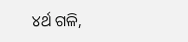୪ର୍ଥ ଗଳି,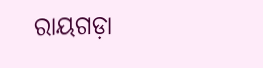ରାୟଗଡ଼ା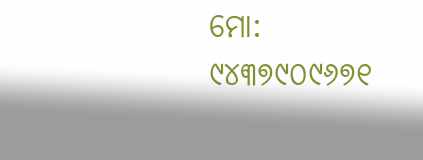ମୋ: ୯୪୩୭୯୦୯୬୭୧